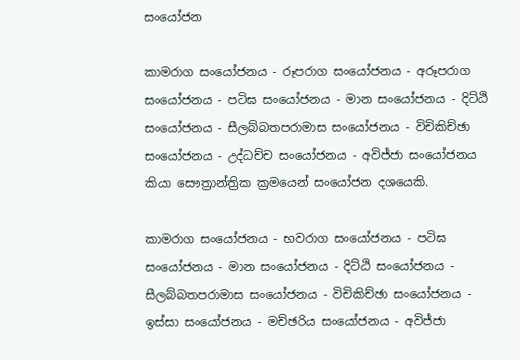සංයෝජන

කාමරාග සංයෝජනය - රූපරාග සංයෝජනය - අරූපරාග සංයෝජනය - පටිඝ සංයෝජනය - මාන සංයෝජනය - දිට්ඨි සංයෝජනය - සීලබ්බතපරාමාස සංයෝජනය - විචිකිච්ඡා සංයෝජනය - උද්ධච්ච සංයෝජනය - අවිජ්ජා සංයෝජනය කියා සෞත්‍රාන්ත්‍රික ක්‍ර‍මයෙන් සංයෝජන දශයෙකි.

කාමරාග සංයෝජනය - භවරාග සංයෝජනය - පටිඝ සංයෝජනය - මාන සංයෝජනය - දිට්ඨි සංයෝජනය - සීලබ්බතපරාමාස සංයෝජනය - විචිකිච්ඡා සංයෝජනය - ඉස්සා සංයෝජනය - මච්ඡරිය සංයෝජනය - අවිජ්ජා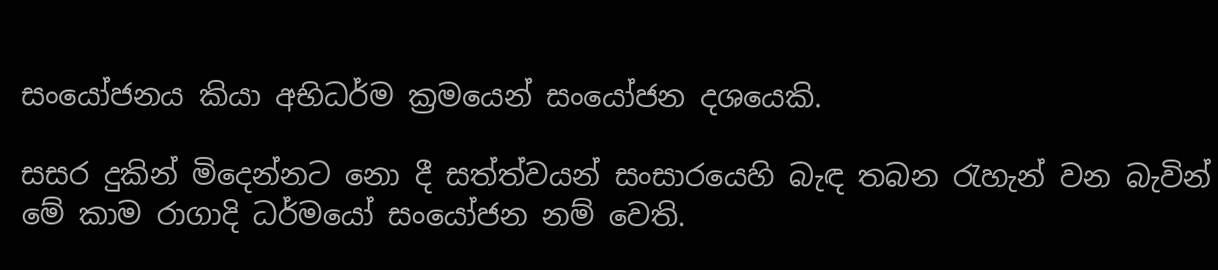සංයෝජනය කියා අභිධර්ම ක්‍ර‍මයෙන් සංයෝජන දශයෙකි.

සසර දුකින් මිදෙන්නට නො දී සත්ත්වයන් සංසාරයෙහි බැඳ තබන රැහැන් වන බැවින් මේ කාම රාගාදි ධර්මයෝ සංයෝජන නම් වෙති.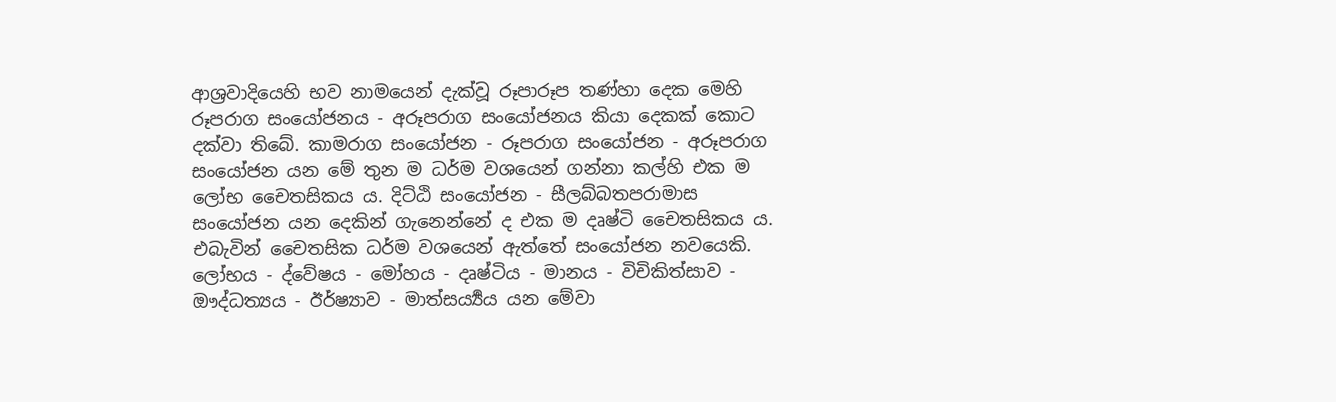ආශ්‍ර‍වාදියෙහි භව නාමයෙන් දැක්වූ රූපාරූප තණ්හා දෙක මෙහි රූපරාග සංයෝජනය - අරූපරාග සංයෝජනය කියා දෙකක් කොට දක්වා තිබේ. කාමරාග සංයෝජන - රූපරාග සංයෝජන - අරූපරාග සංයෝජන යන මේ තුන ම ධර්ම වශයෙන් ගන්නා කල්හි එක ම ලෝභ චෛතසිකය ය. දිට්ඨි සංයෝජන - සීලබ්බතපරාමාස සංයෝජන යන දෙකින් ගැනෙන්නේ ද එක ම දෘෂ්ටි චෛතසිකය ය. එබැවින් චෛතසික ධර්ම වශයෙන් ඇත්තේ සංයෝජන නවයෙකි. ලෝභය - ද්වේෂය - මෝහය - දෘෂ්ටිය - මානය - විචිකිත්සාව - ඖද්ධත්‍යය - ඊර්ෂ්‍යාව - මාත්සර්‍ය්‍යය යන මේවා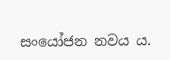සංයෝජන නවය ය.